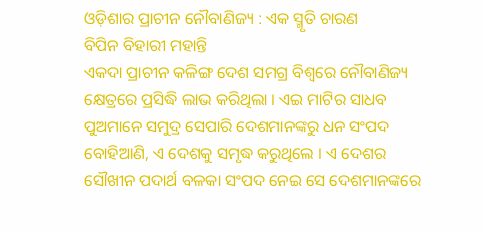ଓଡ଼ିଶାର ପ୍ରାଚୀନ ନୌବାଣିଜ୍ୟ : ଏକ ସ୍ମୃତି ଚାରଣ
ବିପିନ ବିହାରୀ ମହାନ୍ତି
ଏକଦା ପ୍ରାଚୀନ କଳିଙ୍ଗ ଦେଶ ସମଗ୍ର ବିଶ୍ୱରେ ନୌବାଣିଜ୍ୟ କ୍ଷେତ୍ରରେ ପ୍ରସିଦ୍ଧି ଲାଭ କରିଥିଲା । ଏଇ ମାଟିର ସାଧବ ପୁଅମାନେ ସମୁଦ୍ର ସେପାରି ଦେଶମାନଙ୍କରୁ ଧନ ସଂପଦ ବୋହିଆଣି, ଏ ଦେଶକୁ ସମୃଦ୍ଧ କରୁଥିଲେ । ଏ ଦେଶର ସୌଖୀନ ପଦାର୍ଥ ବଳକା ସଂପଦ ନେଇ ସେ ଦେଶମାନଙ୍କରେ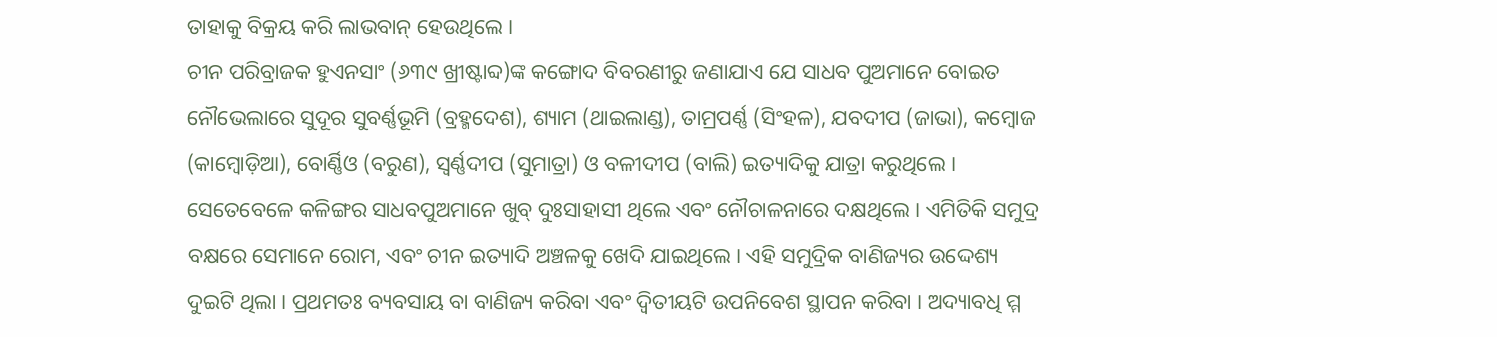ତାହାକୁ ବିକ୍ରୟ କରି ଲାଭବାନ୍ ହେଉଥିଲେ ।
ଚୀନ ପରିବ୍ରାଜକ ହୁଏନସାଂ (୬୩୯ ଖ୍ରୀଷ୍ଟାବ୍ଦ)ଙ୍କ କଙ୍ଗୋଦ ବିବରଣୀରୁ ଜଣାଯାଏ ଯେ ସାଧବ ପୁଅମାନେ ବୋଇତ ନୌଭେଲାରେ ସୁଦୂର ସୁବର୍ଣ୍ଣଭୂମି (ବ୍ରହ୍ମଦେଶ), ଶ୍ୟାମ (ଥାଇଲାଣ୍ଡ), ତାମ୍ରପର୍ଣ୍ଣ (ସିଂହଳ), ଯବଦୀପ (ଜାଭା), କମ୍ବୋଜ (କାମ୍ବୋଡ଼ିଆ), ବୋର୍ଣ୍ଣିଓ (ବରୁଣ), ସ୍ୱର୍ଣ୍ଣଦୀପ (ସୁମାତ୍ରା) ଓ ବଳୀଦୀପ (ବାଲି) ଇତ୍ୟାଦିକୁ ଯାତ୍ରା କରୁଥିଲେ । ସେତେବେଳେ କଳିଙ୍ଗର ସାଧବପୁଅମାନେ ଖୁବ୍ ଦୁଃସାହାସୀ ଥିଲେ ଏବଂ ନୌଚାଳନାରେ ଦକ୍ଷଥିଲେ । ଏମିତିକି ସମୁଦ୍ର ବକ୍ଷରେ ସେମାନେ ରୋମ, ଏବଂ ଚୀନ ଇତ୍ୟାଦି ଅଞ୍ଚଳକୁ ଖେଦି ଯାଇଥିଲେ । ଏହି ସମୁଦ୍ରିକ ବାଣିଜ୍ୟର ଉଦ୍ଦେଶ୍ୟ ଦୁଇଟି ଥିଲା । ପ୍ରଥମତଃ ବ୍ୟବସାୟ ବା ବାଣିଜ୍ୟ କରିବା ଏବଂ ଦ୍ୱିତୀୟଟି ଉପନିବେଶ ସ୍ଥାପନ କରିବା । ଅଦ୍ୟାବଧି ମ୍ମ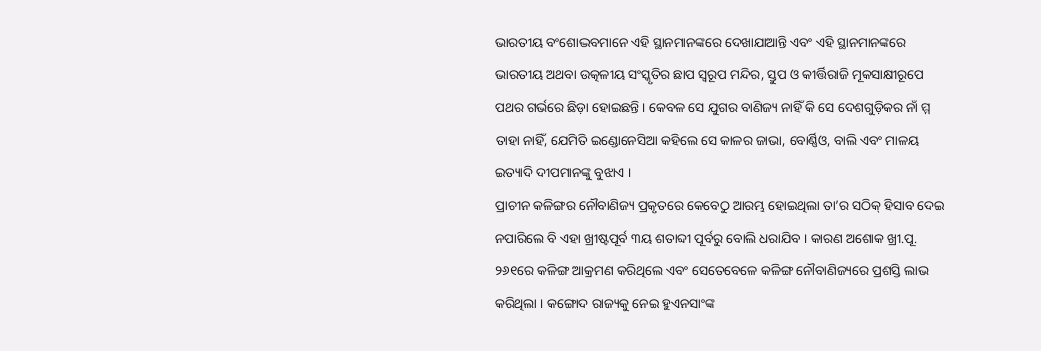ଭାରତୀୟ ବଂଶୋଦ୍ଭବମାନେ ଏହି ସ୍ଥାନମାନଙ୍କରେ ଦେଖାଯାଆନ୍ତି ଏବଂ ଏହି ସ୍ଥାନମାନଙ୍କରେ ଭାରତୀୟ ଅଥବା ଉତ୍କଳୀୟ ସଂସ୍କୃତିର ଛାପ ସ୍ୱରୂପ ମନ୍ଦିର, ସ୍ତୁପ ଓ କୀର୍ତ୍ତିରାଜି ମୂକସାକ୍ଷୀରୂପେ ପଥର ଗର୍ଭରେ ଛିଡ଼ା ହୋଇଛନ୍ତି । କେବଳ ସେ ଯୁଗର ବାଣିଜ୍ୟ ନାହିଁ କି ସେ ଦେଶଗୁଡ଼ିକର ନାଁ ମ୍ମ ତାହା ନାହିଁ, ଯେମିତି ଇଣ୍ଡୋନେସିଆ କହିଲେ ସେ କାଳର ଜାଭା, ବୋର୍ଣ୍ଣିଓ, ବାଲି ଏବଂ ମାଳୟ ଇତ୍ୟାଦି ଦୀପମାନଙ୍କୁ ବୁଝାଏ ।
ପ୍ରାଚୀନ କଳିଙ୍ଗର ନୌବାଣିଜ୍ୟ ପ୍ରକୃତରେ କେବେଠୁ ଆରମ୍ଭ ହୋଇଥିଲା ତା’ର ସଠିକ୍ ହିସାବ ଦେଇ ନପାରିଲେ ବି ଏହା ଖ୍ରୀଷ୍ଟପୂର୍ବ ୩ୟ ଶତାବ୍ଦୀ ପୂର୍ବରୁ ବୋଲି ଧରାଯିବ । କାରଣ ଅଶୋକ ଖ୍ରୀ.ପୂ. ୨୬୧ରେ କଳିଙ୍ଗ ଆକ୍ରମଣ କରିଥିଲେ ଏବଂ ସେତେବେଳେ କଳିଙ୍ଗ ନୌବାଣିଜ୍ୟରେ ପ୍ରଶସ୍ତି ଲାଭ କରିଥିଲା । କଙ୍ଗୋଦ ରାଜ୍ୟକୁ ନେଇ ହୁଏନସାଂଙ୍କ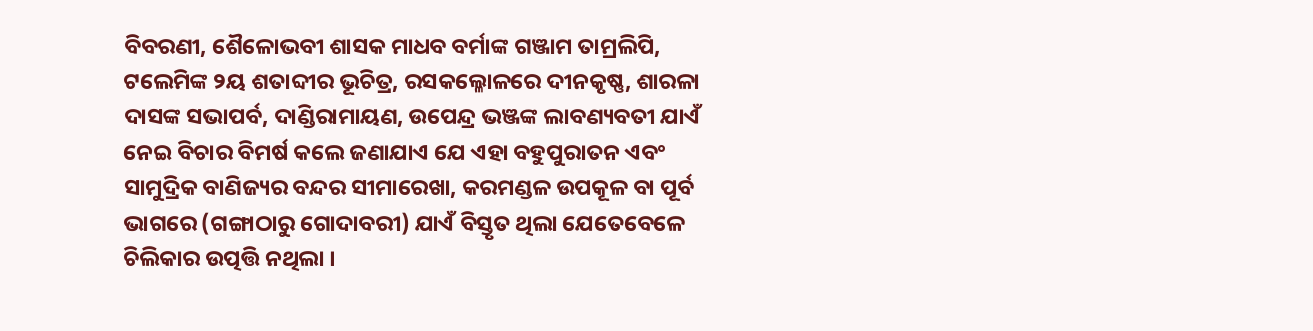ବିବରଣୀ, ଶୈଳୋଭବୀ ଶାସକ ମାଧବ ବର୍ମାଙ୍କ ଗଞ୍ଜାମ ତାମ୍ରଲିପି, ଟଲେମିଙ୍କ ୨ୟ ଶତାବ୍ଦୀର ଭୂଚିତ୍ର, ରସକଲ୍ଳୋଳରେ ଦୀନକୃଷ୍ଣ, ଶାରଳା ଦାସଙ୍କ ସଭାପର୍ବ, ଦାଣ୍ଡିରାମାୟଣ, ଉପେନ୍ଦ୍ର ଭଞ୍ଜଙ୍କ ଲାବଣ୍ୟବତୀ ଯାଏଁ ନେଇ ବିଚାର ବିମର୍ଷ କଲେ ଜଣାଯାଏ ଯେ ଏହା ବହୁପୁରାତନ ଏବଂ ସାମୁଦ୍ରିକ ବାଣିଜ୍ୟର ବନ୍ଦର ସୀମାରେଖା, କରମଣ୍ଡଳ ଉପକୂଳ ବା ପୂର୍ବ ଭାଗରେ (ଗଙ୍ଗାଠାରୁ ଗୋଦାବରୀ) ଯାଏଁ ବିସ୍ତୃତ ଥିଲା ଯେତେବେଳେ ଚିଲିକାର ଉତ୍ପତ୍ତି ନଥିଲା ।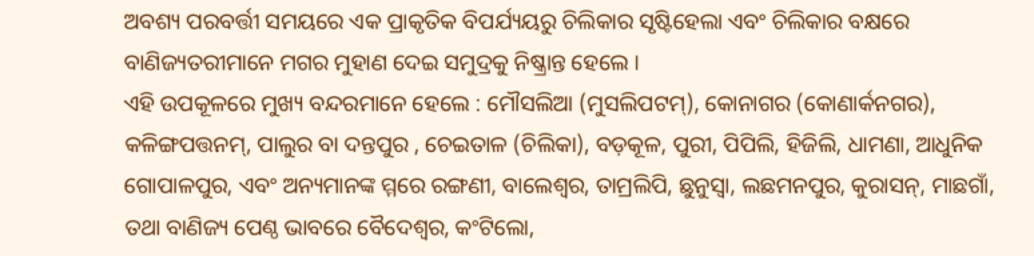ଅବଶ୍ୟ ପରବର୍ତ୍ତୀ ସମୟରେ ଏକ ପ୍ରାକୃତିକ ବିପର୍ଯ୍ୟୟରୁ ଚିଲିକାର ସୃଷ୍ଟିହେଲା ଏବଂ ଚିଲିକାର ବକ୍ଷରେ ବାଣିଜ୍ୟତରୀମାନେ ମଗର ମୁହାଣ ଦେଇ ସମୁଦ୍ରକୁ ନିଷ୍କ୍ରାନ୍ତ ହେଲେ ।
ଏହି ଉପକୂଳରେ ମୁଖ୍ୟ ବନ୍ଦରମାନେ ହେଲେ : ମୌସଲିଆ (ମୁସଲିପଟମ୍), କୋନାଗର (କୋଣାର୍କନଗର), କଳିଙ୍ଗପତ୍ତନମ୍, ପାଲୁର ବା ଦନ୍ତପୁର , ଚେଇତାଳ (ଚିଲିକା), ବଡ଼କୂଳ, ପୁରୀ, ପିପିଲି, ହିଜିଲି, ଧାମଣା, ଆଧୁନିକ ଗୋପାଳପୁର, ଏବଂ ଅନ୍ୟମାନଙ୍କ ମ୍ମରେ ରଙ୍ଗଣୀ, ବାଲେଶ୍ୱର, ତାମ୍ରଲିପି, ଛୁନୁସ୍ୱା, ଲଛମନପୁର, କୁରାସନ୍, ମାଛଗାଁ, ତଥା ବାଣିଜ୍ୟ ପେଣ୍ଠ ଭାବରେ ବୈଦେଶ୍ୱର, କଂଟିଲୋ,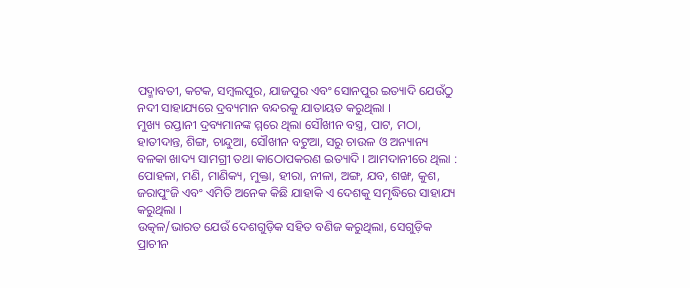ପଦ୍ମାବତୀ, କଟକ, ସମ୍ବଲପୁର, ଯାଜପୁର ଏବଂ ସୋନପୁର ଇତ୍ୟାଦି ଯେଉଁଠୁ ନଦୀ ସାହାଯ୍ୟରେ ଦ୍ରବ୍ୟମାନ ବନ୍ଦରକୁ ଯାତାୟତ କରୁଥିଲା ।
ମୁଖ୍ୟ ରପ୍ତାନୀ ଦ୍ରବ୍ୟମାନଙ୍କ ମ୍ମରେ ଥିଲା ସୌଖୀନ ବସ୍ତ୍ର, ପାଟ, ମଠା, ହାତୀଦାନ୍ତ, ଶିଙ୍ଗ, ଚାନ୍ଦୁଆ, ସୌଖୀନ ବଟୁଆ, ସରୁ ଚାଉଳ ଓ ଅନ୍ୟାନ୍ୟ ବଳକା ଖାଦ୍ୟ ସାମଗ୍ରୀ ତଥା କାଠୋପକରଣ ଇତ୍ୟାଦି । ଆମଦାନୀରେ ଥିଲା : ପୋହଳା, ମଣି, ମାଣିକ୍ୟ, ମୁକ୍ତା, ହୀରା, ନୀଳା, ଅଙ୍ଗ, ଯବ, ଶଙ୍ଖ, କୁଶ, ଜରାପୁଂଜି ଏବଂ ଏମିତି ଅନେକ କିଛି ଯାହାକି ଏ ଦେଶକୁ ସମୃଦ୍ଧିରେ ସାହାଯ୍ୟ କରୁଥିଲା ।
ଉତ୍କଳ/ଭାରତ ଯେଉଁ ଦେଶଗୁଡ଼ିକ ସହିତ ବଣିଜ କରୁଥିଲା, ସେଗୁଡ଼ିକ ପ୍ରାଚୀନ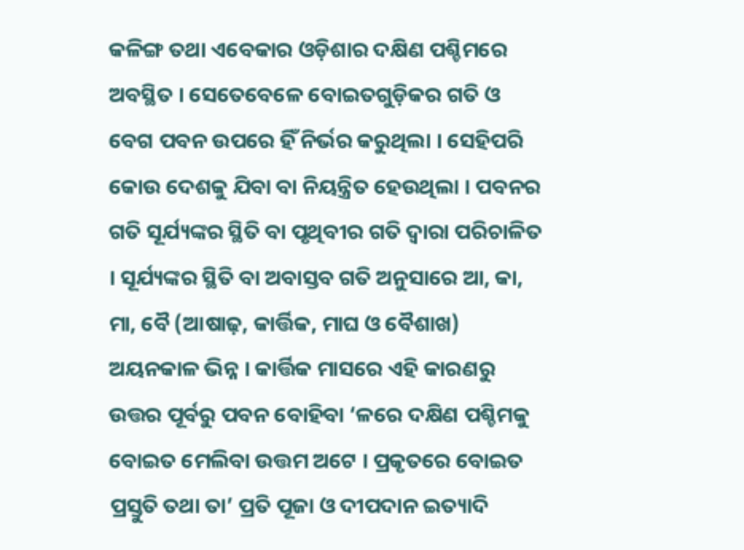କଳିଙ୍ଗ ତଥା ଏବେକାର ଓଡ଼ିଶାର ଦକ୍ଷିଣ ପଶ୍ଚିମରେ ଅବସ୍ଥିତ । ସେତେବେଳେ ବୋଇତଗୁଡ଼ିକର ଗତି ଓ ବେଗ ପବନ ଉପରେ ହିଁ ନିର୍ଭର କରୁଥିଲା । ସେହିପରି କୋଉ ଦେଶକୁ ଯିବା ବା ନିୟନ୍ତ୍ରିତ ହେଉଥିଲା । ପବନର ଗତି ସୂର୍ଯ୍ୟଙ୍କର ସ୍ଥିତି ବା ପୃଥିବୀର ଗତି ଦ୍ୱାରା ପରିଚାଳିତ । ସୂର୍ଯ୍ୟଙ୍କର ସ୍ଥିତି ବା ଅବାସ୍ତବ ଗତି ଅନୁସାରେ ଆ, କା, ମା, ବୈ (ଆଷାଢ଼, କାର୍ତ୍ତିକ, ମାଘ ଓ ବୈଶାଖ) ଅୟନକାଳ ଭିନ୍ନ । କାର୍ତ୍ତିକ ମାସରେ ଏହି କାରଣରୁ ଉତ୍ତର ପୂର୍ବରୁ ପବନ ବୋହିବା ‘ଳରେ ଦକ୍ଷିଣ ପଶ୍ଚିମକୁ ବୋଇତ ମେଲିବା ଉତ୍ତମ ଅଟେ । ପ୍ରକୃତରେ ବୋଇତ ପ୍ରସ୍ତୁତି ତଥା ତା’ ପ୍ରତି ପୂଜା ଓ ଦୀପଦାନ ଇତ୍ୟାଦି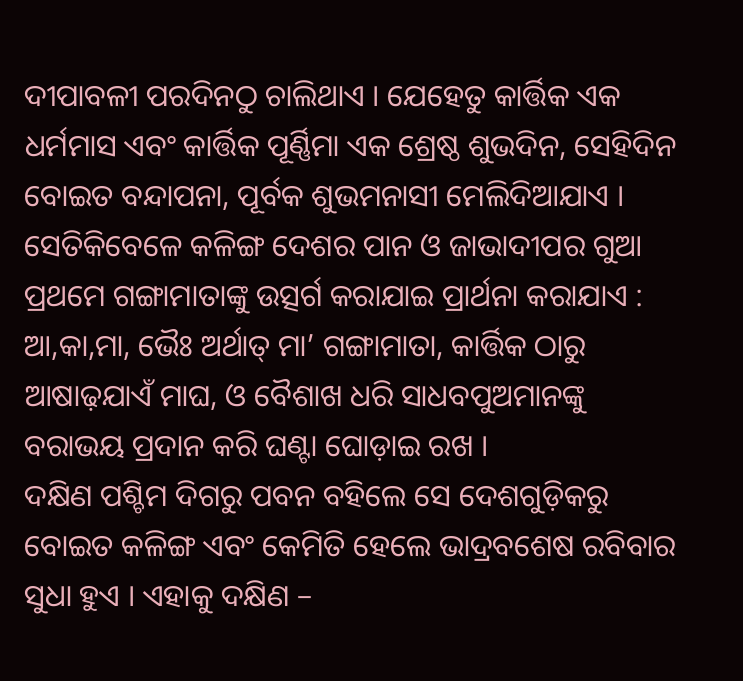ଦୀପାବଳୀ ପରଦିନଠୁ ଚାଲିଥାଏ । ଯେହେତୁ କାର୍ତ୍ତିକ ଏକ ଧର୍ମମାସ ଏବଂ କାର୍ତ୍ତିକ ପୂର୍ଣ୍ଣିମା ଏକ ଶ୍ରେଷ୍ଠ ଶୁଭଦିନ, ସେହିଦିନ ବୋଇତ ବନ୍ଦାପନା, ପୂର୍ବକ ଶୁଭମନାସୀ ମେଲିଦିଆଯାଏ । ସେତିକିବେଳେ କଳିଙ୍ଗ ଦେଶର ପାନ ଓ ଜାଭାଦୀପର ଗୁଆ ପ୍ରଥମେ ଗଙ୍ଗାମାତାଙ୍କୁ ଉତ୍ସର୍ଗ କରାଯାଇ ପ୍ରାର୍ଥନା କରାଯାଏ : ଆ,କା,ମା, ଭୈଃ ଅର୍ଥାତ୍ ମା’ ଗଙ୍ଗାମାତା, କାର୍ତ୍ତିକ ଠାରୁ ଆଷାଢ଼ଯାଏଁ ମାଘ, ଓ ବୈଶାଖ ଧରି ସାଧବପୁଅମାନଙ୍କୁ ବରାଭୟ ପ୍ରଦାନ କରି ଘଣ୍ଟା ଘୋଡ଼ାଇ ରଖ ।
ଦକ୍ଷିଣ ପଶ୍ଚିମ ଦିଗରୁ ପବନ ବହିଲେ ସେ ଦେଶଗୁଡ଼ିକରୁ ବୋଇତ କଳିଙ୍ଗ ଏବଂ କେମିତି ହେଲେ ଭାଦ୍ରବଶେଷ ରବିବାର ସୁଧା ହୁଏ । ଏହାକୁ ଦକ୍ଷିଣ –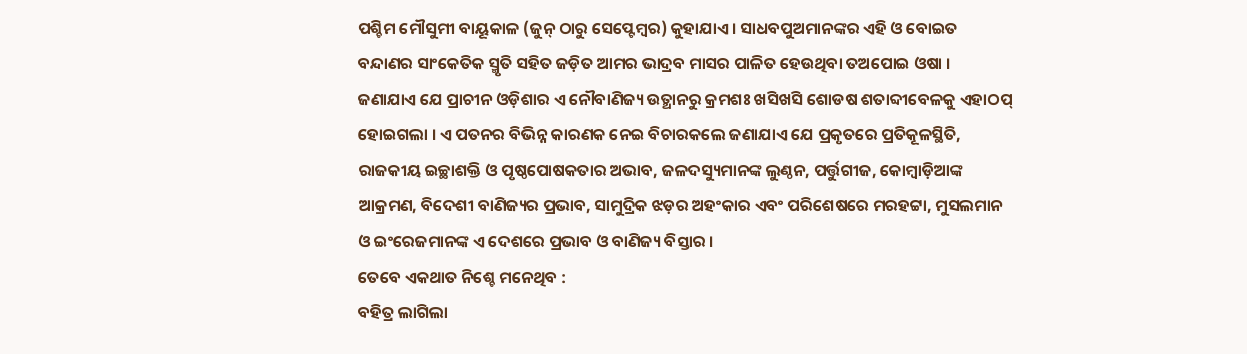ପଶ୍ଚିମ ମୌସୁମୀ ବାୟୂକାଳ (ଜୁନ୍ ଠାରୁ ସେପ୍ଟେମ୍ବର) କୁହାଯାଏ । ସାଧବପୁଅମାନଙ୍କର ଏହି ଓ ବୋଇତ ବନ୍ଦାଣର ସାଂକେତିକ ସ୍ମୃତି ସହିତ ଜଡ଼ିତ ଆମର ଭାଦ୍ରବ ମାସର ପାଳିତ ହେଉଥିବା ତଅପୋଇ ଓଷା ।
ଜଣାଯାଏ ଯେ ପ୍ରାଚୀନ ଓଡ଼ିଶାର ଏ ନୌବାଣିଜ୍ୟ ଉତ୍ଥାନରୁ କ୍ରମଶଃ ଖସିଖସି ଶୋଡଷ ଶତାବ୍ଦୀବେଳକୁ ଏହାଠପ୍ ହୋଇଗଲା । ଏ ପତନର ବିଭିନ୍ନ କାରଣକ ନେଇ ବିଚାରକଲେ ଜଣାଯାଏ ଯେ ପ୍ରକୃତରେ ପ୍ରତିକୂଳସ୍ଥିତି, ରାଜକୀୟ ଇଚ୍ଛାଶକ୍ତି ଓ ପୃଷ୍ଠପୋଷକତାର ଅଭାବ, ଜଳଦସ୍ୟୁମାନଙ୍କ ଲୁଣ୍ଠନ, ପର୍ତ୍ତୁଗୀଜ, କୋମ୍ବାଡ଼ିଆଙ୍କ ଆକ୍ରମଣ, ବିଦେଶୀ ବାଣିଜ୍ୟର ପ୍ରଭାବ, ସାମୁଦ୍ରିକ ଝଡ଼ର ଅହଂକାର ଏବଂ ପରିଶେଷରେ ମରହଟ୍ଟା, ମୁସଲମାନ ଓ ଇଂରେଜମାନଙ୍କ ଏ ଦେଶରେ ପ୍ରଭାବ ଓ ବାଣିଜ୍ୟ ବିସ୍ତାର ।
ତେବେ ଏକଥାତ ନିଶ୍ଚେ ମନେଥିବ :
ବହିତ୍ର ଲାଗିଲା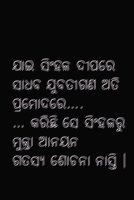ଯାଇ ସିଂହଳ ଦୀପରେ
ସାଧବ ଯୁବତୀଗଣ ଅତି ପ୍ରମୋଦରେ….
… କରିଛି ସେ ସିଂହଳରୁ ମୁକ୍ତା ଆନୟନ
ଗତସ୍ୟ ଶୋଚନା ନାସ୍ତି ।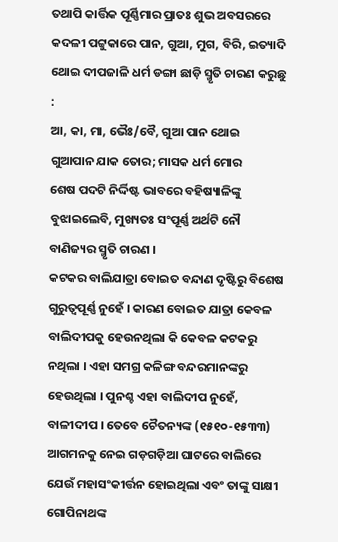ତଥାପି କାର୍ତ୍ତିକ ପୂର୍ଣ୍ଣିମାର ପ୍ରାତଃ ଶୁଭ ଅବସରରେ କଦଳୀ ପଟ୍ଟୁକାରେ ପାନ, ଗୁଆ, ମୁଗ, ବିରି, ଇତ୍ୟାଦି ଥୋଇ ଦୀପଜାଳି ଧର୍ମ ଡଙ୍ଗା ଛାଡ଼ି ସ୍ମୃତି ଚାରଣ କରୁଛୁ :
ଆ, କା, ମା, ଭୈଃ/ବୈ, ଗୁଆ ପାନ ଥୋଇ
ଗୁଆପାନ ଯାକ ତୋର; ମାସକ ଧର୍ମ ମୋର
ଶେଷ ପଦଟି ନିର୍ଦ୍ଦିଷ୍ଟ ଭାବରେ ବହିଷ୍ୟାଳିଙ୍କୁ ବୁଝାଇଲେବି, ମୁଖ୍ୟତଃ ସଂପୂର୍ଣ୍ଣ ଅର୍ଥଟି ନୌ ବାଣିଜ୍ୟର ସ୍ମୃତି ଚାରଣ ।
କଟକର ବାଲିଯାତ୍ରା ବୋଇତ ବନ୍ଦାଣ ଦୃଷ୍ଟିରୁ ବିଶେଷ ଗୁରୁତ୍ୱପୂର୍ଣ୍ଣ ନୁହେଁ । କାରଣ ବୋଇତ ଯାତ୍ରା କେବଳ ବାଲିଦୀପକୁ ହେଉନଥିଲା କି କେବଳ କଟକରୁ ନଥିଲା । ଏହା ସମଗ୍ର କଳିଙ୍ଗ ବନ୍ଦରମାନଙ୍କରୁ ହେଉଥିଲା । ପୁନଶ୍ଚ ଏହା ବାଲିଦୀପ ନୁହେଁ, ବାଳୀଦୀପ । ତେବେ ଚୈତନ୍ୟଙ୍କ (୧୫୧୦-୧୫୩୩) ଆଗମନକୁ ନେଇ ଗଡ଼ଗଡ଼ିଆ ଘାଟରେ ବାଲିରେ ଯେଉଁ ମହାସଂକୀର୍ତ୍ତନ ହୋଇଥିଲା ଏବଂ ତାଙ୍କୁ ସାକ୍ଷୀ ଗୋପିନାଥଙ୍କ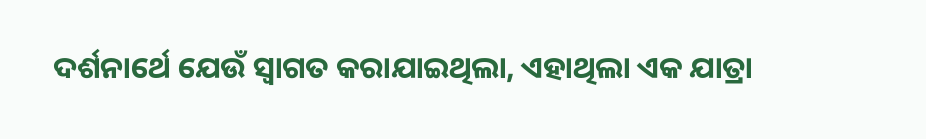ଦର୍ଶନାର୍ଥେ ଯେଉଁ ସ୍ୱାଗତ କରାଯାଇଥିଲା, ଏହାଥିଲା ଏକ ଯାତ୍ରା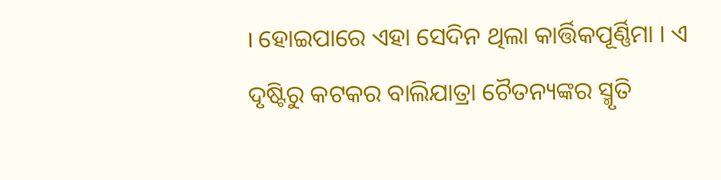। ହୋଇପାରେ ଏହା ସେଦିନ ଥିଲା କାର୍ତ୍ତିକପୂର୍ଣ୍ଣିମା । ଏ ଦୃଷ୍ଟିରୁ କଟକର ବାଲିଯାତ୍ରା ଚୈତନ୍ୟଙ୍କର ସ୍ମୃତି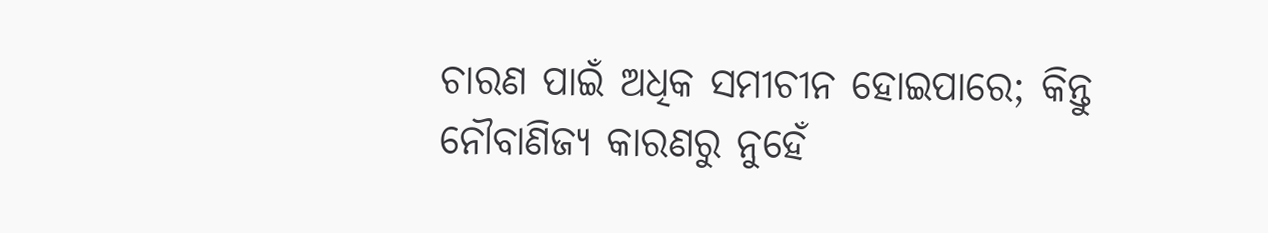ଚାରଣ ପାଇଁ ଅଧିକ ସମୀଚୀନ ହୋଇପାରେ; କିନ୍ତୁ ନୌବାଣିଜ୍ୟ କାରଣରୁ ନୁହେଁ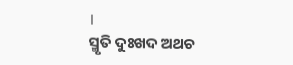।
ସ୍ମୃତି ଦୁଃଖଦ ଅଥଚ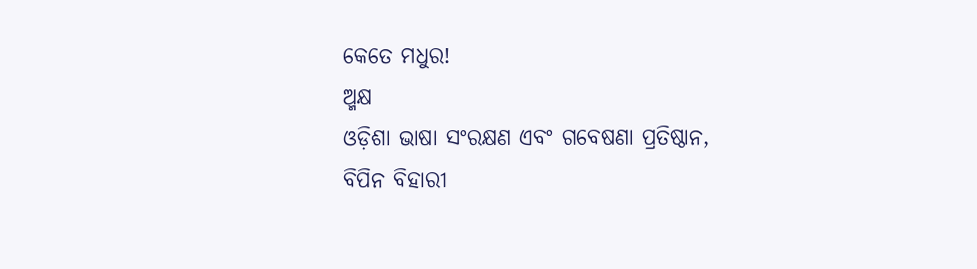କେତେ ମଧୁର!
ଅ୍ମକ୍ଷ
ଓଡ଼ିଶା ଭାଷା ସଂରକ୍ଷଣ ଏବଂ ଗବେଷଣା ପ୍ରତିଷ୍ଠାନ,
ବିପିନ ବିହାରୀ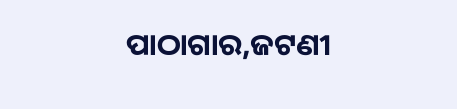ପାଠାଗାର,ଜଟଣୀ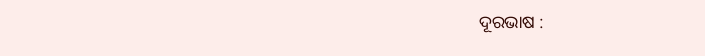ଦୂରଭାଷ :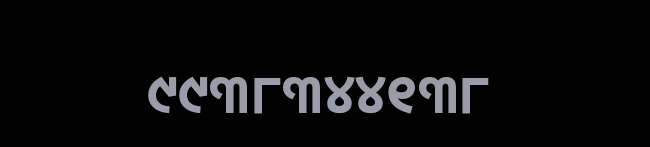୯୯୩୮୩୪୪୧୩୮